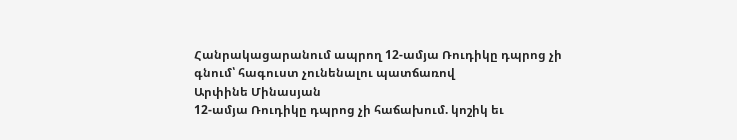Հանրակացարանում ապրող 12-ամյա Ռուդիկը դպրոց չի գնում՝ հագուստ չունենալու պատճառով
Արփինե Մինասյան
12-ամյա Ռուդիկը դպրոց չի հաճախում. կոշիկ եւ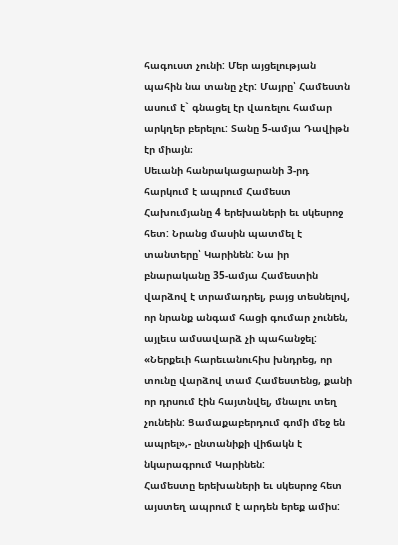հագուստ չունի: Մեր այցելության պահին նա տանը չէր: Մայրը՝ Համեստն ասում է` գնացել էր վառելու համար արկղեր բերելու: Տանը 5-ամյա Դավիթն էր միայն։
Սեւանի հանրակացարանի 3-րդ հարկում է ապրում Համեստ Հախումյանը 4 երեխաների եւ սկեսրոջ հետ: Նրանց մասին պատմել է տանտերը՝ Կարինեն: Նա իր բնարականը 35-ամյա Համեստին վարձով է տրամադրել, բայց տեսնելով, որ նրանք անգամ հացի գումար չունեն, այլեւս ամսավարձ չի պահանջել: «Ներքեւի հարեւանուհիս խնդրեց, որ տունը վարձով տամ Համեստենց, քանի որ դրսում էին հայտնվել, մնալու տեղ չունեին: Ցամաքաբերդում գոմի մեջ են ապրել»,- ընտանիքի վիճակն է նկարագրում Կարինեն:
Համեստը երեխաների եւ սկեսրոջ հետ այստեղ ապրում է արդեն երեք ամիս: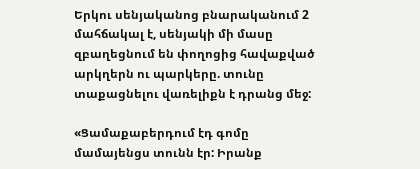Երկու սենյականոց բնարականում 2 մահճակալ է, սենյակի մի մասը զբաղեցնում են փողոցից հավաքված արկղերն ու պարկերը. տունը տաքացնելու վառելիքն է դրանց մեջ:

«Ցամաքաբերդում էդ գոմը մամայենցս տունն էր: Իրանք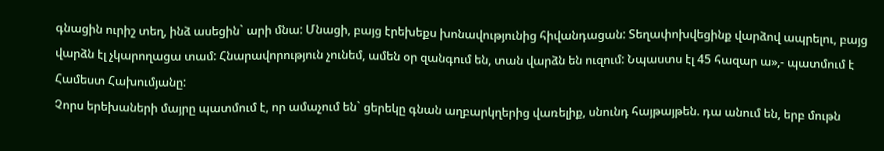գնացին ուրիշ տեղ, ինձ ասեցին` արի մնա: Մնացի, բայց էրեխեքս խոնավությունից հիվանդացան: Տեղափոխվեցինք վարձով ապրելու, բայց վարձն էլ չկարողացա տամ: Հնարավորություն չունեմ, ամեն օր զանգում են, տան վարձն են ուզում: Նպաստս էլ 45 հազար ա»,- պատմում է Համեստ Հախումյանը:
Չորս երեխաների մայրը պատմում է, որ ամաչում են` ցերեկը գնան աղբարկղերից վառելիք, սնունդ հայթայթեն. դա անում են, երբ մութն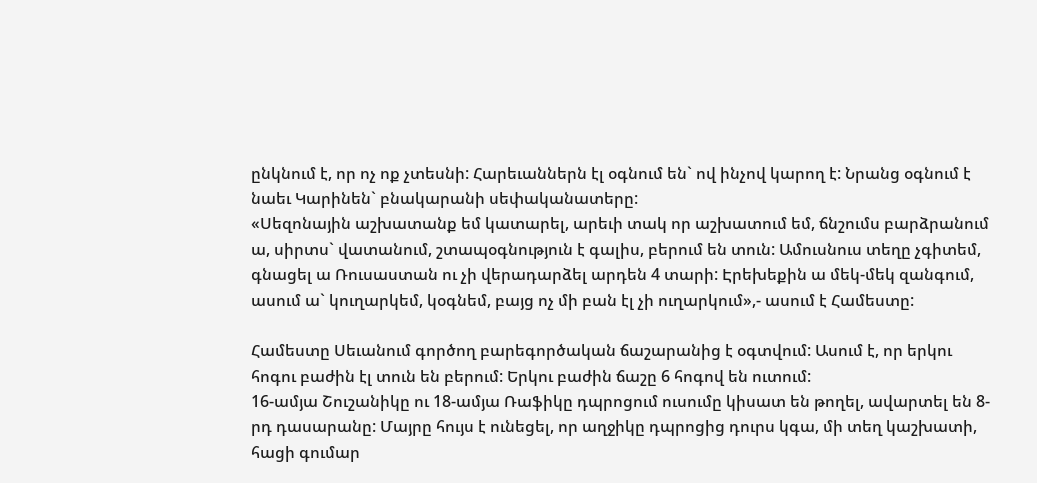ընկնում է, որ ոչ ոք չտեսնի: Հարեւաններն էլ օգնում են` ով ինչով կարող է: Նրանց օգնում է նաեւ Կարինեն` բնակարանի սեփականատերը:
«Սեզոնային աշխատանք եմ կատարել, արեւի տակ որ աշխատում եմ, ճնշումս բարձրանում ա, սիրտս` վատանում, շտապօգնություն է գալիս, բերում են տուն: Ամուսնուս տեղը չգիտեմ, գնացել ա Ռուսաստան ու չի վերադարձել արդեն 4 տարի: Էրեխեքին ա մեկ-մեկ զանգում, ասում ա` կուղարկեմ, կօգնեմ, բայց ոչ մի բան էլ չի ուղարկում»,- ասում է Համեստը:

Համեստը Սեւանում գործող բարեգործական ճաշարանից է օգտվում: Ասում է, որ երկու հոգու բաժին էլ տուն են բերում: Երկու բաժին ճաշը 6 հոգով են ուտում:
16-ամյա Շուշանիկը ու 18-ամյա Ռաֆիկը դպրոցում ուսումը կիսատ են թողել, ավարտել են 8-րդ դասարանը: Մայրը հույս է ունեցել, որ աղջիկը դպրոցից դուրս կգա, մի տեղ կաշխատի, հացի գումար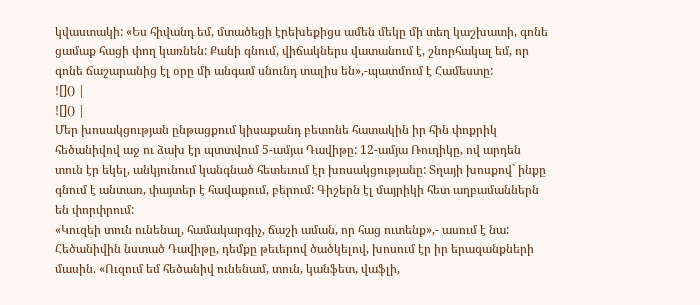կվաստակի: «Ես հիվանդ եմ, մտածեցի էրեխեքիցս ամեն մեկը մի տեղ կաշխատի, գոնե ցամաք հացի փող կառնեն: Քանի գնում, վիճակներս վատանում է, շնորհակալ եմ, որ գոնե ճաշարանից էլ օրը մի անգամ սնունդ տալիս են»,-պատմում է Համեստը:
![]() |
![]() |
Մեր խոսակցության ընթացքում կիսաքանդ բետոնե հատակին իր հին փոքրիկ հեծանիվով աջ ու ձախ էր պտտվում 5-ամյա Դավիթը: 12-ամյա Ռուդիկը, ով արդեն տուն էր եկել, անկյունում կանգնած հետեւում էր խոսակցությանը: Տղայի խոսքով` ինքը գնում է անտառ, փայտեր է հավաքում, բերում: Գիշերն էլ մայրիկի հետ աղբամաններն են փորփրում:
«Կուզեի տուն ունենալ, համակարգիչ, ճաշի աման, որ հաց ուտենք»,- ասում է նա:
Հեծանիվին նստած Դավիթը, դեմքը թեւերով ծածկելով, խոսում էր իր երազանքների մասին. «Ուզում եմ հեծանիվ ունենամ, տուն, կանֆետ, վաֆլի,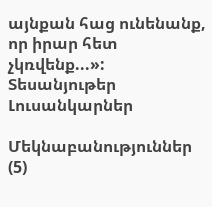այնքան հաց ունենանք, որ իրար հետ չկռվենք...»:
Տեսանյութեր
Լուսանկարներ

Մեկնաբանություններ (5)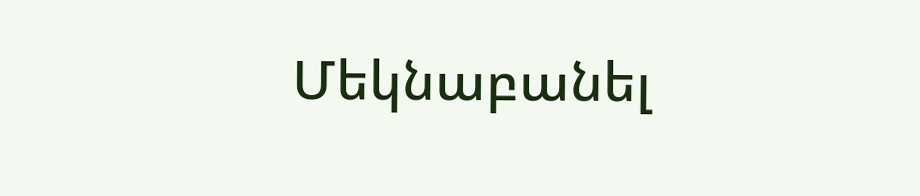Մեկնաբանել